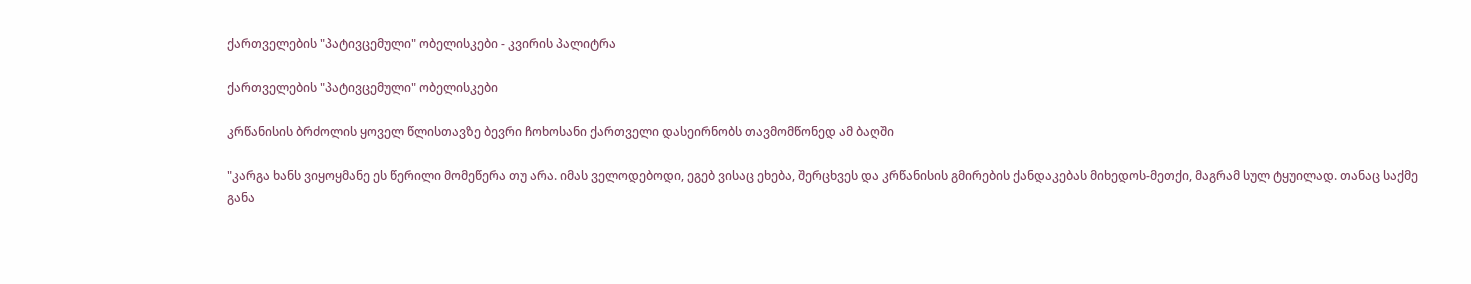ქართველების "პატივცემული" ობელისკები - კვირის პალიტრა

ქართველების "პატივცემული" ობელისკები

კრწანისის ბრძოლის ყოველ წლისთავზე ბევრი ჩოხოსანი ქართველი დასეირნობს თავმომწონედ ამ ბაღში

"კარგა ხანს ვიყოყმანე ეს წერილი მომეწერა თუ არა. იმას ველოდებოდი, ეგებ ვისაც ეხება, შერცხვეს და კრწანისის გმირების ქანდაკებას მიხედოს-მეთქი, მაგრამ სულ ტყუილად. თანაც საქმე განა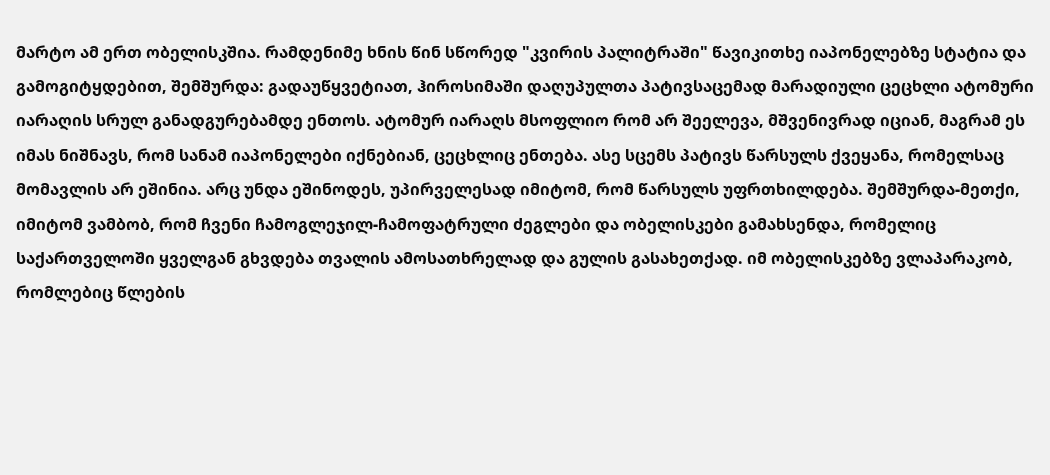მარტო ამ ერთ ობელისკშია. რამდენიმე ხნის წინ სწორედ "კვირის პალიტრაში" წავიკითხე იაპონელებზე სტატია და გამოგიტყდებით, შემშურდა: გადაუწყვეტიათ, ჰიროსიმაში დაღუპულთა პატივსაცემად მარადიული ცეცხლი ატომური იარაღის სრულ განადგურებამდე ენთოს. ატომურ იარაღს მსოფლიო რომ არ შეელევა, მშვენივრად იციან, მაგრამ ეს იმას ნიშნავს, რომ სანამ იაპონელები იქნებიან, ცეცხლიც ენთება. ასე სცემს პატივს წარსულს ქვეყანა, რომელსაც მომავლის არ ეშინია. არც უნდა ეშინოდეს, უპირველესად იმიტომ, რომ წარსულს უფრთხილდება. შემშურდა-მეთქი, იმიტომ ვამბობ, რომ ჩვენი ჩამოგლეჯილ-ჩამოფატრული ძეგლები და ობელისკები გამახსენდა, რომელიც საქართველოში ყველგან გხვდება თვალის ამოსათხრელად და გულის გასახეთქად. იმ ობელისკებზე ვლაპარაკობ, რომლებიც წლების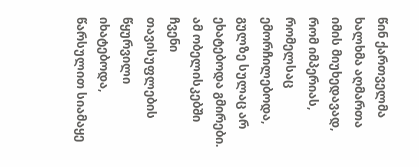წინ ქართველმა ხალხმა აღმართა იმის მიუხედავად, რომ იმპერიას, რომელსაც ემორჩილებოდა, გულზე სულაც არ ეხატებოდა გმირები. ამ ობელისკებში ჩვენი თავისუფლების წყურვილი იხატებოდა, წარსულით სიამაყე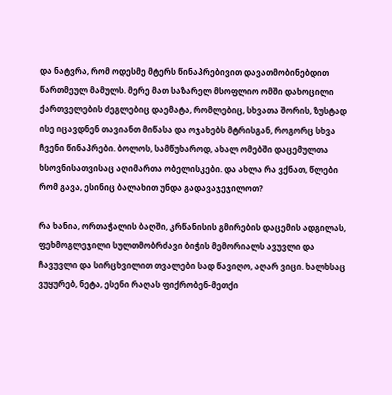და ნატვრა, რომ ოდესმე მტერს წინაპრებივით დავათმობინებდით წართმეულ მამულს. მერე მათ საზარელ მსოფლიო ომში დახოცილი ქართველების ძეგლებიც დაემატა, რომლებიც, სხვათა შორის, ზუსტად ისე იცავდნენ თავიანთ მიწასა და ოჯახებს მტრისგან, როგორც სხვა ჩვენი წინაპრები. ბოლოს, სამწუხაროდ, ახალ ომებში დაცემულთა ხსოვნისათვისაც აღიმართა ობელისკები. და ახლა რა ვქნათ, წლები რომ გავა, ესინიც ბალახით უნდა გადავაჯეჯილოთ?

რა ხანია, ორთაჭალის ბაღში, კრწანისის გმირების დაცემის ადგილას, ფეხმოგლეჯილი სულთმობრძავი ბიჭის მემორიალს ავუვლი და ჩავუვლი და სირცხვილით თვალები სად წავიღო, აღარ ვიცი. ხალხსაც ვუყურებ, ნეტა, ესენი რაღას ფიქრობენ-მეთქი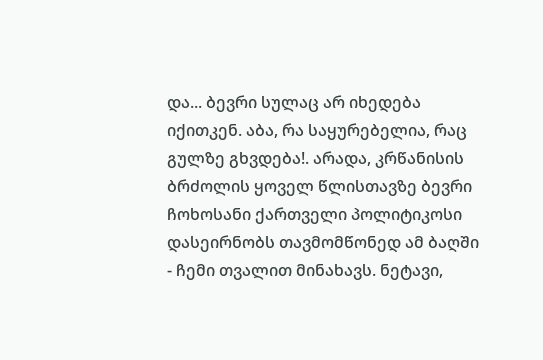და... ბევრი სულაც არ იხედება იქითკენ. აბა, რა საყურებელია, რაც გულზე გხვდება!. არადა, კრწანისის ბრძოლის ყოველ წლისთავზე ბევრი ჩოხოსანი ქართველი პოლიტიკოსი დასეირნობს თავმომწონედ ამ ბაღში - ჩემი თვალით მინახავს. ნეტავი,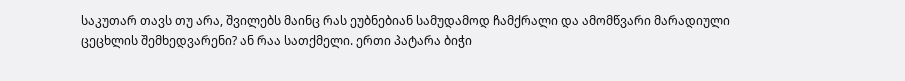საკუთარ თავს თუ არა, შვილებს მაინც რას ეუბნებიან სამუდამოდ ჩამქრალი და ამომწვარი მარადიული ცეცხლის შემხედვარენი? ან რაა სათქმელი. ერთი პატარა ბიჭი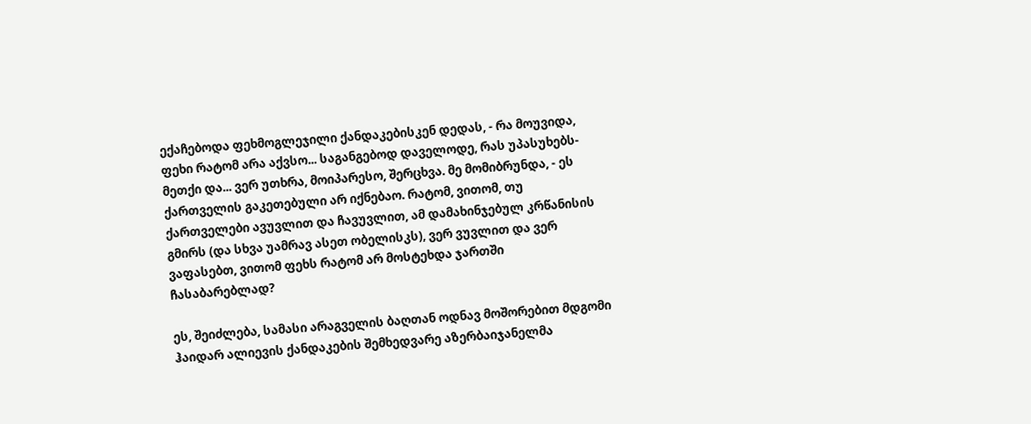ექაჩებოდა ფეხმოგლეჯილი ქანდაკებისკენ დედას, - რა მოუვიდა, ფეხი რატომ არა აქვსო... საგანგებოდ დაველოდე, რას უპასუხებს-მეთქი და... ვერ უთხრა, მოიპარესო, შერცხვა. მე მომიბრუნდა, - ეს ქართველის გაკეთებული არ იქნებაო. რატომ, ვითომ, თუ ქართველები ავუვლით და ჩავუვლით, ამ დამახინჯებულ კრწანისის გმირს (და სხვა უამრავ ასეთ ობელისკს), ვერ ვუვლით და ვერ ვაფასებთ, ვითომ ფეხს რატომ არ მოსტეხდა ჯართში ჩასაბარებლად?

ეს, შეიძლება, სამასი არაგველის ბაღთან ოდნავ მოშორებით მდგომი ჰაიდარ ალიევის ქანდაკების შემხედვარე აზერბაიჯანელმა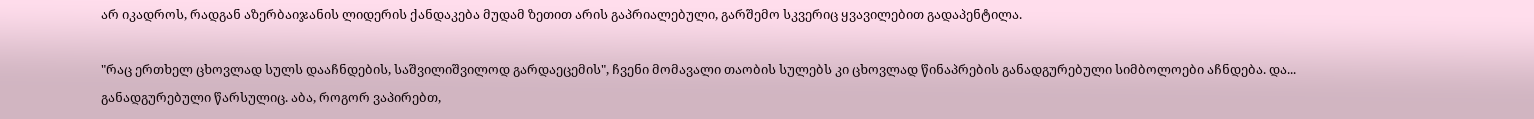არ იკადროს, რადგან აზერბაიჯანის ლიდერის ქანდაკება მუდამ ზეთით არის გაპრიალებული, გარშემო სკვერიც ყვავილებით გადაპენტილა.

"რაც ერთხელ ცხოვლად სულს დააჩნდების, საშვილიშვილოდ გარდაეცემის", ჩვენი მომავალი თაობის სულებს კი ცხოვლად წინაპრების განადგურებული სიმბოლოები აჩნდება. და... განადგურებული წარსულიც. აბა, როგორ ვაპირებთ,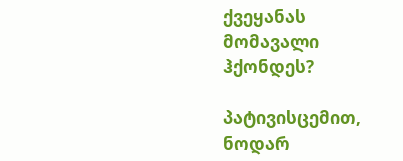ქვეყანას მომავალი ჰქონდეს?

პატივისცემით, ნოდარ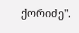ქორიძე".